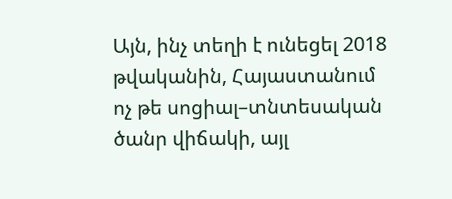Այն, ինչ տեղի է ունեցել 2018 թվականին, Հայաստանում ոչ թե սոցիալ–տնտեսական ծանր վիճակի, այլ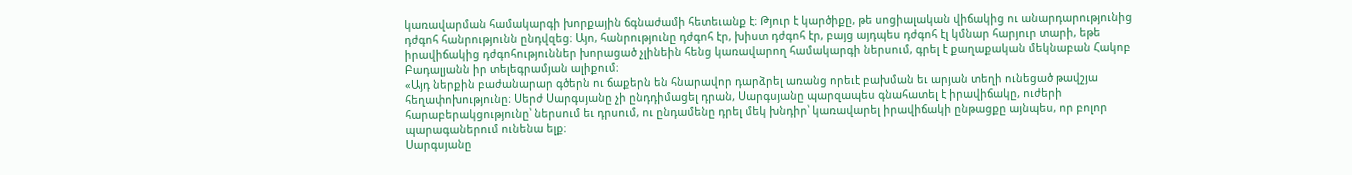կառավարման համակարգի խորքային ճգնաժամի հետեւանք է։ Թյուր է կարծիքը, թե սոցիալական վիճակից ու անարդարությունից դժգոհ հանրությունն ընդվզեց։ Այո, հանրությունը դժգոհ էր, խիստ դժգոհ էր, բայց այդպես դժգոհ էլ կմնար հարյուր տարի, եթե իրավիճակից դժգոհություններ խորացած չլինեին հենց կառավարող համակարգի ներսում, գրել է քաղաքական մեկնաբան Հակոբ Բադալյանն իր տելեգրամյան ալիքում։
«Այդ ներքին բաժանարար գծերն ու ճաքերն են հնարավոր դարձրել առանց որեւէ բախման եւ արյան տեղի ունեցած թավշյա հեղափոխությունը։ Սերժ Սարգսյանը չի ընդդիմացել դրան, Սարգսյանը պարզապես գնահատել է իրավիճակը, ուժերի հարաբերակցությունը՝ ներսում եւ դրսում, ու ընդամենը դրել մեկ խնդիր՝ կառավարել իրավիճակի ընթացքը այնպես, որ բոլոր պարագաներում ունենա ելք։
Սարգսյանը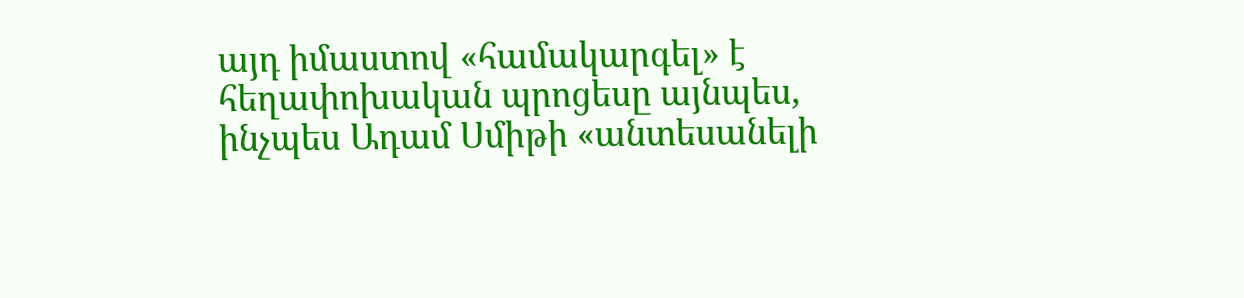այդ իմաստով «համակարգել» է հեղափոխական պրոցեսը այնպես, ինչպես Ադամ Սմիթի «անտեսանելի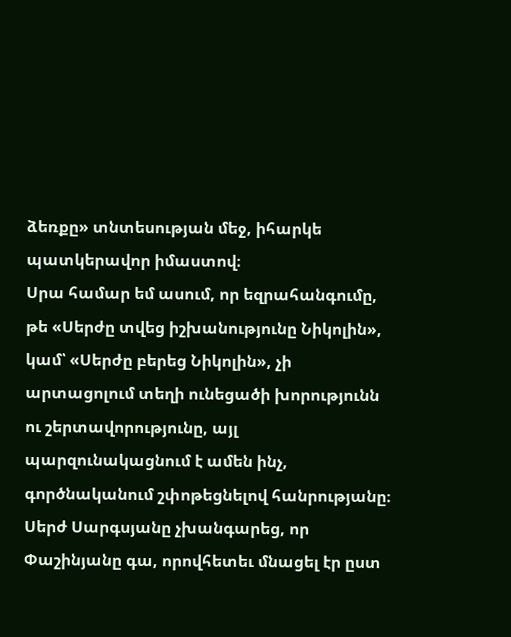ձեռքը» տնտեսության մեջ, իհարկե պատկերավոր իմաստով։
Սրա համար եմ ասում, որ եզրահանգումը, թե «Սերժը տվեց իշխանությունը Նիկոլին», կամ՝ «Սերժը բերեց Նիկոլին», չի արտացոլում տեղի ունեցածի խորությունն ու շերտավորությունը, այլ պարզունակացնում է ամեն ինչ, գործնականում շփոթեցնելով հանրությանը։
Սերժ Սարգսյանը չխանգարեց, որ Փաշինյանը գա, որովհետեւ մնացել էր ըստ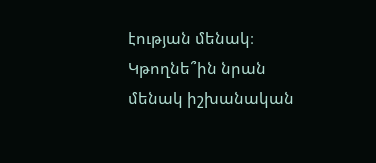էության մենակ։ Կթողնե՞ին նրան մենակ իշխանական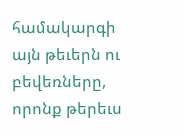համակարգի այն թեւերն ու բեվեռները, որոնք թերեւս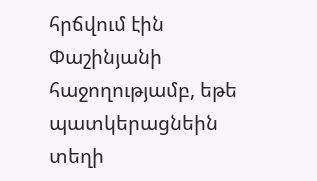հրճվում էին Փաշինյանի հաջողությամբ, եթե պատկերացնեին տեղի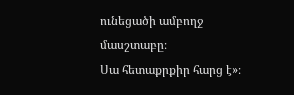ունեցածի ամբողջ մասշտաբը։
Սա հետաքրքիր հարց է»։